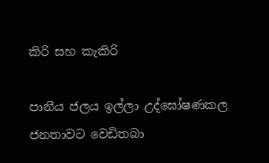කිරි සහ කැකිරි

පානීය ජලය ඉල්ලා උද්ඝෝෂණකල ජනතාවට වෙඩිතබා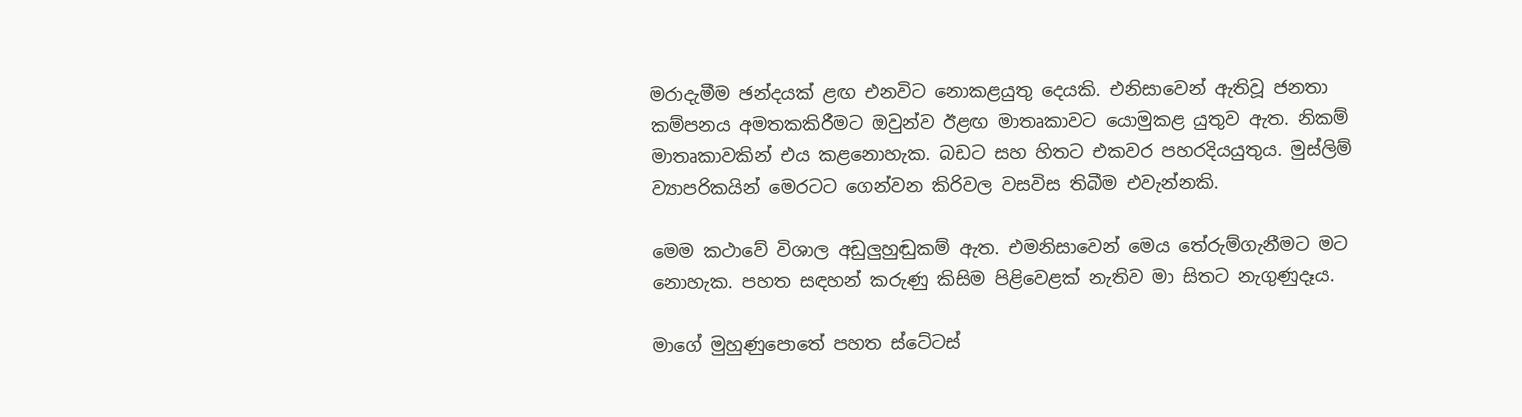මරාදැමීම ඡන්දයක් ළඟ එනවිට නොකළයුතු දෙයකි. එනිසාවෙන් ඇතිවූ ජනතා කම්පනය අමතකකිරීමට ඔවුන්ව ඊළඟ මාතෘකාවට යොමුකළ යුතුව ඇත. නිකම් මාතෘකාවකින් එය කළනොහැක. බඩට සහ හිතට එකවර පහරදියයුතුය. මුස්ලිම් ව්‍යාපරිකයින් මෙරටට ගෙන්වන කිරිවල වසවිස තිබීම එවැන්නකි.

මෙම කථාවේ විශාල අඩුලුහුඬුකම් ඇත. එමනිසාවෙන් මෙය තේරුම්ගැනීමට මට නොහැක. පහත සඳහන් කරුණු කිසිම පිළිවෙළක් නැතිව මා සිතට නැගුණුදෑය.

මාගේ මුහුණුපොතේ පහත ස්ටේටස්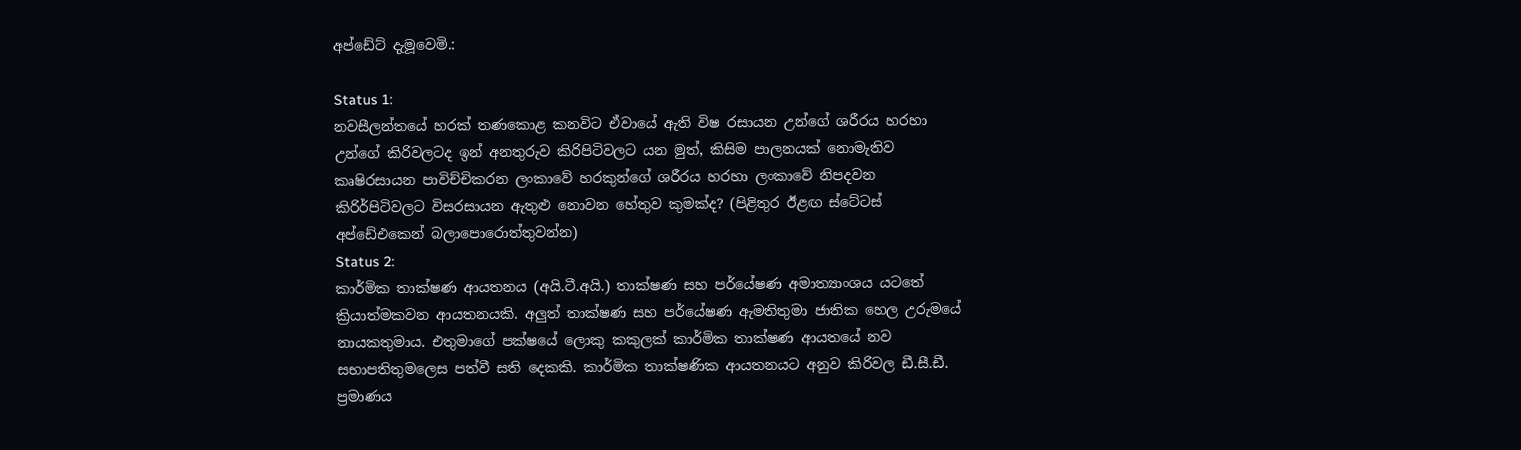අප්ඩේට් දැමූවෙමි.:

Status 1:
නවසීලන්තයේ හරක් තණකොළ කනවිට ඒවායේ ඇති විෂ රසායන උන්ගේ ශරීරය හරහා උන්ගේ කිරිවලටද ඉන් අනතුරුව කිරිපිටිවලට යන මුත්, කිසිම පාලනයක් නොමැතිව කෘෂිරසායන පාවිච්චිකරන ලංකාවේ හරකුන්ගේ ශරීරය හරහා ලංකාවේ නිපදවන කිරිර්පිටිවලට විසරසායන ඇතුළු නොවන හේතුව කුමක්ද? (පිළිතුර ඊළඟ ස්ටේටස් අප්ඩේඑකෙන් බලාපොරොත්තුවන්න)
Status 2:
කාර්මික තාක්ෂණ ආයතනය (අයි.ටී.අයි.) තාක්ෂණ සහ පර්යේෂණ අමාත්‍යාංශය යටතේ ක්‍රියාත්මකවන ආයතනයකි. අලුත් තාක්ෂණ සහ පර්යේෂණ ඇමතිතුමා ජාතික හෙල උරුමයේ නායකතුමාය. එතුමාගේ පක්ෂයේ ලොකු කකුලක් කාර්මික තාක්ෂණ ආයතයේ නව සභාපතිතුමලෙස පත්වී සති දෙකකි. කාර්මික තාක්ෂණික ආයතනයට අනුව කිරිවල ඩී.සී.ඩී. ප්‍රමාණය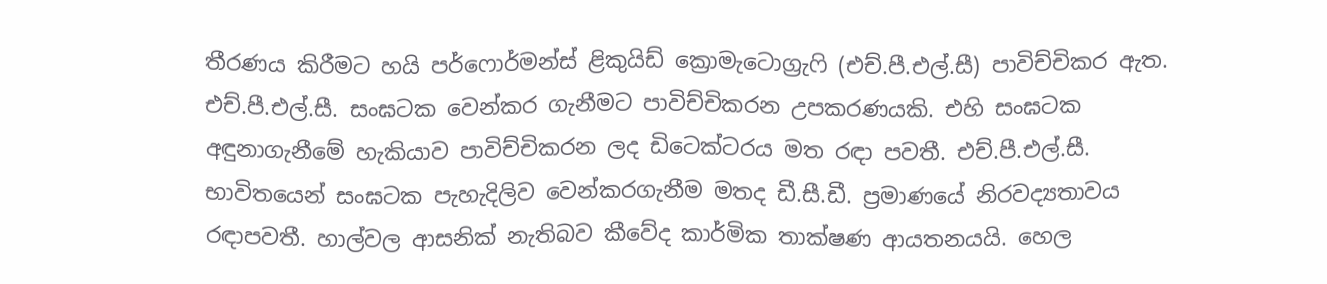තීරණය කිරීමට හයි පර්ෆොර්මන්ස් ළිකුයිඩ් ක්‍රොමැටොග්‍රැ‍ෆි (එච්.පී.එල්.සී) පාවිච්චිකර ඇත. එච්.පී.එල්.සී. සංඝටක වෙන්කර ගැනීමට පාවිච්චිකරන උපකරණයකි. එහි සංඝටක අඳුනාගැනීමේ හැකියාව පාවිච්චිකරන ලද ඩිටෙක්ටරය මත රඳා පවතී. එච්.පී.එල්.සී. භාවිතයෙන් සංඝටක පැහැදිලිව වෙන්කරගැනීම මතද ඩී.සී.ඩී. ප්‍රමාණයේ නිරවද්‍යතාවය රඳාපවතී. හාල්වල ආසනික් නැතිබව කීවේද කාර්මික තාක්ෂණ ආයතනයයි. හෙල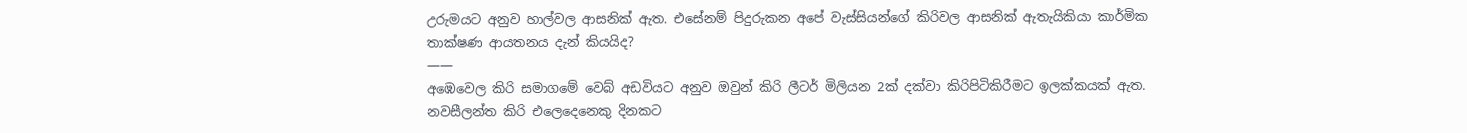උරුමයට අනුව හාල්වල ආසනික් ඇත. එසේනම් පිදුරුකන අපේ වැස්සියන්ගේ කිරිවල ආසනික් ඇතැයිකියා කාර්මික තාක්ෂණ ආයතනය දැන් කියයිද?
——
අඹෙවෙල කිරි සමාගමේ වෙබ් අඩවියට අනුව ඔවුන් කිරි ලීටර් මිලියන 2ක් දක්වා කිරිපිටිකිරීමට ඉලක්කයක් ඇත. නවසීලන්ත කිරි එලෙදෙනෙකු දිනකට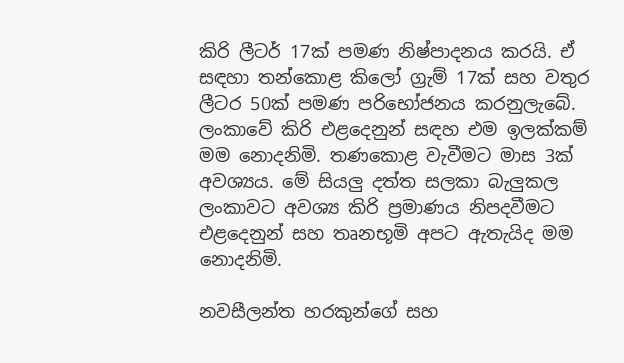කිරි ලීටර් 17ක් පමණ නිෂ්පාදනය කරයි. ඒ සඳහා තන්කොළ කිලෝ ග්‍රැම් 17ක් සහ වතුර ලීටර 50ක් පමණ පරිභෝජනය කරනුලැබේ. ලංකාවේ කිරි එළදෙනුන් සඳහ එම ඉලක්කම් මම නොදනිමි. තණකොළ වැවීමට මාස 3ක් අවශ්‍යය. මේ සියලු දත්ත සලකා බැලුකල ලංකාවට අවශ්‍ය කිරි ප්‍රමාණය නිපදවීමට එළදෙනුන් සහ තෘනභූමි අපට ඇතැයිද මම නොදනිමි.

නවසීලන්ත හරකුන්ගේ සහ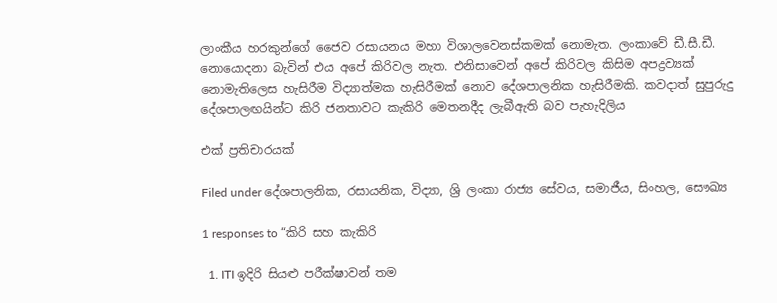ලාංකීය හරකුන්ගේ ජෛව රසායනය මහා විශාලවෙනස්කමක් නොමැත. ලංකාවේ ඩී.සී.ඩී. නොයොදනා බැවින් එය අපේ කිරිවල නැත. එනිසාවෙන් අපේ කිරිවල කිසිම අපද්‍රව්‍යක් නොමැතිලෙස හැසිරීම විද්‍යාත්මක හැසිරීමක් නොව දේශපාලනික හැසිරීමකි. කවදාත් සුපුරුදු දේශපාලඟයින්ට කිරි ජනතාවට කැකිරි මෙතනදීද ලැබීඇති බව පැහැදිලිය

එක් ප්‍රතිචාරයක්

Filed under දේශපාලනික, රසායනික, විද්‍යා, ශ්‍රි ලංකා රාජ්‍ය සේවය, සමාජීය, සිංහල, සෞඛ්‍ය

1 responses to “කිරි සහ කැකිරි

  1. ITI ඉදිරි සියළු පරීක්ෂාවන් තම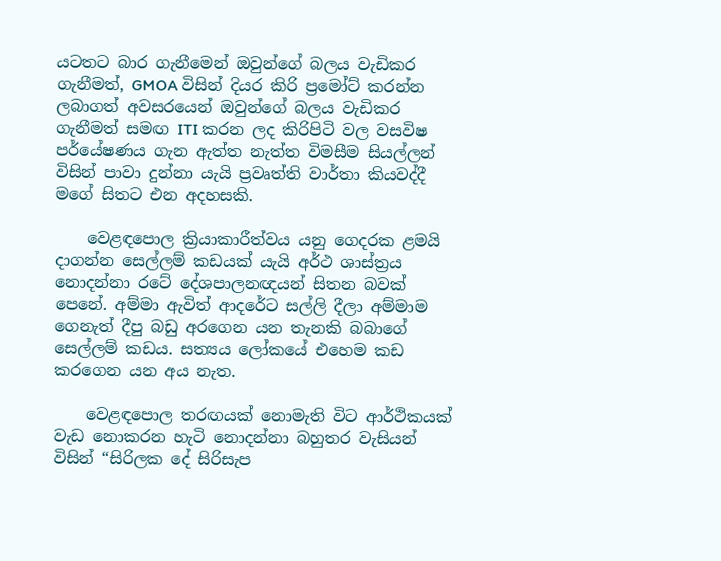යටතට බාර ගැනීමෙන් ඔවුන්ගේ බලය වැඩිකර ගැනීමත්, GMOA විසින් දියර කිරි ප්‍රමෝට් කරන්න ලබාගත් අවසරයෙන් ඔවුන්ගේ බලය වැඩිකර ගැනීමත් සමඟ ITI කරන ලද කිරිපිටි වල වසවිෂ පර්යේෂණය ගැන ඇත්ත නැත්ත විමසීම සියල්ලන් විසින් පාවා දුන්නා යැයි ප්‍රවෘත්ති වාර්තා කියවද්දී මගේ සිතට එන අදහසකි.

    වෙළඳපොල ක්‍රියාකාරීත්වය යනු ගෙදරක ළමයි දාගන්න සෙල්ලම් කඩයක් යැයි අර්ථ ශාස්ත්‍රය නොදන්නා රටේ දේශපාලනඥයන් සිතන බවක් පෙනේ. අම්මා ඇවිත් ආදරේට සල්ලි දීලා අම්මාම ගෙනැත් දීපු බඩු අරගෙන යන තැනකි බබාගේ සෙල්ලම් කඩය. සත්‍යය ලෝකයේ එහෙම කඩ කරගෙන යන අය නැත.

    වෙළඳපොල තරඟයක් නොමැති විට ආර්ථිකයක් වැඩ නොකරන හැටි නොදන්නා බහුතර වැසියන් විසින් “සිරිලක දේ සිරිසැප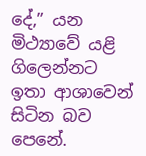දේ,” යන මිථ්‍යාවේ යළි ගිලෙන්නට ඉතා ආශාවෙන් සිටින බව පෙනේ.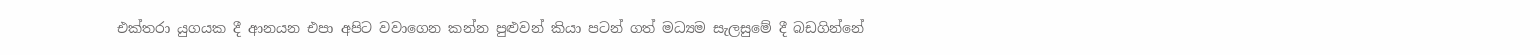එක්තරා යුගයක දී ආනයන එපා අපිට වවාගෙන කන්න පුළුවන් කියා පටන් ගත් මධ්‍යම සැලසුමේ දී බඩගින්නේ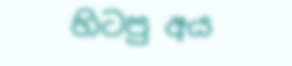හිටපු අය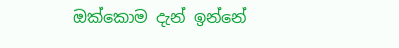ඔක්කොම දැන් ඉන්නේ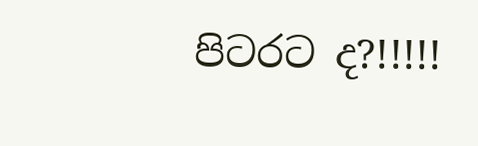පිටරට ද?!!!!!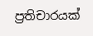ප්‍රතිචාරයක්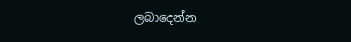ලබාදෙන්න